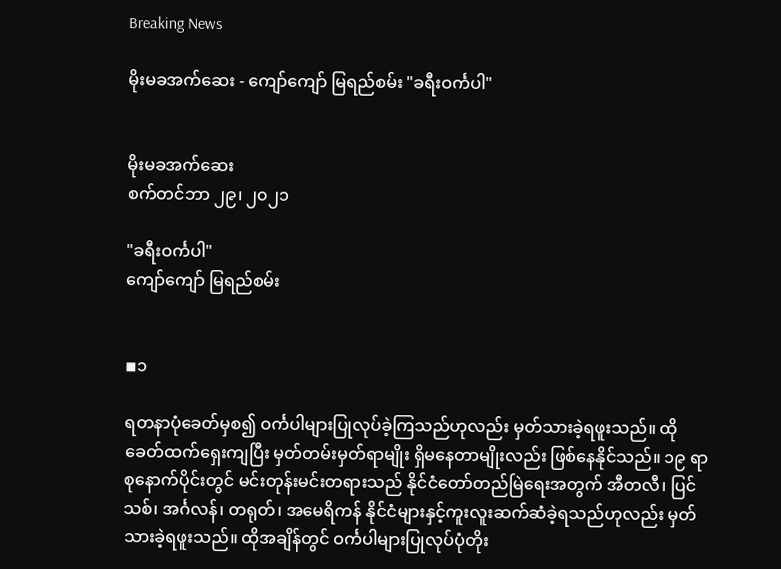Breaking News

မိုးမခအက်ဆေး - ကျော်ကျော် မြရည်စမ်း "ခရီးဝင်္ကပါ"


မိုးမခအက်ဆေး
စက်တင်ဘာ ၂၉၊ ၂၀၂၁

"ခရီးဝင်္ကပါ"
ကျော်ကျော် မြရည်စမ်း


◾၁

ရတနာပုံခေတ်မှစ၍ ဝင်္ကပါများပြုလုပ်ခဲ့ကြသည်ဟုလည်း မှတ်သားခဲ့ရဖူးသည်။ ထိုခေတ်ထက်ရှေးကျပြီး မှတ်တမ်းမှတ်ရာမျိုး ရှိမနေတာမျိုးလည်း ဖြစ်နေနိုင်သည်။ ၁၉ ရာစုနောက်ပိုင်းတွင် မင်းတုန်းမင်းတရားသည် နိုင်ငံတော်တည်မြဲရေးအတွက် အီတလီ၊ ပြင်သစ်၊ အင်္ဂလန်၊ တရုတ်၊ အမေရိကန် နိုင်ငံများနှင့်ကူးလူးဆက်ဆံခဲ့ရသည်ဟုလည်း မှတ်သားခဲ့ရဖူးသည်။ ထိုအချိန်တွင် ဝင်္ကပါများပြုလုပ်ပုံတိုး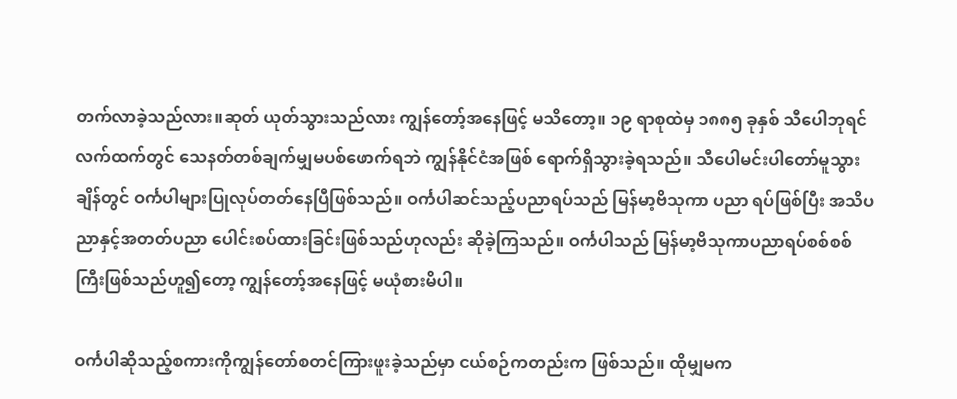တက်လာခဲ့သည်လား။ဆုတ် ယုတ်သွားသည်လား ကျွန်တော့်အနေဖြင့် မသိတော့။ ၁၉ ရာစုထဲမှ ၁၈၈၅ ခုနှစ် သီပေါဘုရင်လက်ထက်တွင် သေနတ်တစ်ချက်မျှမပစ်ဖောက်ရဘဲ ကျွန်နိုင်ငံအဖြစ် ရောက်ရှိသွားခဲ့ရသည်။ သီပေါမင်းပါတော်မူသွားချိန်တွင် ဝင်္ကပါများပြုလုပ်တတ်နေပြီဖြစ်သည်။ ဝင်္ကပါဆင်သည့်ပညာရပ်သည် မြန်မာ့ဗိသုကာ ပညာ ရပ်ဖြစ်ပြီး အသိပညာနှင့်အတတ်ပညာ ပေါင်းစပ်ထားခြင်းဖြစ်သည်ဟုလည်း ဆိုခဲ့ကြသည်။ ဝင်္ကပါသည် မြန်မာ့ဗိသုကာပညာရပ်စစ်စစ်ကြီးဖြစ်သည်ဟူ၍တော့ ကျွန်တော့်အနေဖြင့် မယုံစားမိပါ။

ဝင်္ကပါဆိုသည့်စကားကိုကျွန်တော်စတင်ကြားဖူးခဲ့သည်မှာ ငယ်စဉ်ကတည်းက ဖြစ်သည်။ ထိုမျှမက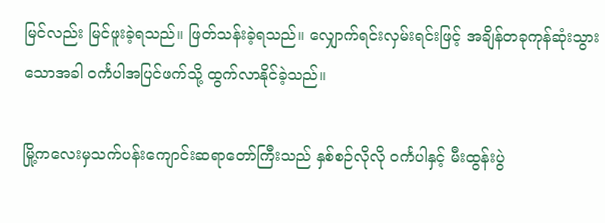မြင်လည်း မြင်ဖူးခဲ့ရသည်။ ဖြတ်သန်းခဲ့ရသည်။ လျှောက်ရင်းလှမ်းရင်းဖြင့် အချိန်တခုကုန်ဆုံးသွားသောအခါ ဝင်္ကပါအပြင်ဖက်သို့ ထွက်လာနိုင်ခဲ့သည်။

မြို့ကလေးမှသက်ပန်းကျောင်းဆရာတော်ကြီးသည် နှစ်စဉ်လိုလို ဝင်္ကပါနှင့် မီးထွန်းပွဲ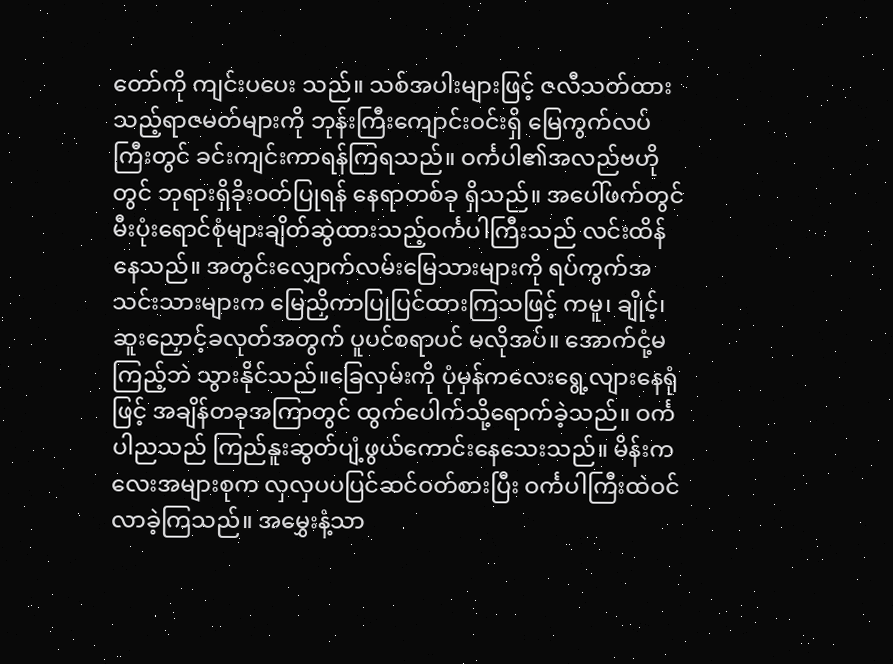တော်ကို ကျင်းပပေး သည်။ သစ်အပါးများဖြင့် ဇလီသတ်ထားသည့်ရာဇမတ်များကို ဘုန်းကြီးကျောင်းဝင်းရှိ မြေကွက်လပ်ကြီးတွင် ခင်းကျင်းကာရန်ကြရသည်။ ဝင်္ကပါ၏အလည်ဗဟိုတွင် ဘုရားရှိခိုးဝတ်ပြုရန် နေရာတစ်ခု ရှိသည်။ အပေါ်ဖက်တွင် မီးပုံးရောင်စုံများချိတ်ဆွဲထားသည့်ဝင်္ကပါကြီးသည် လင်းထိန်နေသည်။ အတွင်းလျှောက်လမ်းမြေသားများကို ရပ်ကွက်အသင်းသားများက မြေညှိကာပြုပြင်ထားကြသဖြင့် ကမူ၊ ချိုင့်၊ ဆူးညှောင့်ခလုတ်အတွက် ပူပင်စရာပင် မလိုအပ်။ အောက်ငုံ့မကြည့်ဘဲ သွားနိုင်သည်။ခြေလှမ်းကို ပုံမှန်ကလေးရွေ့လျားနေရုံဖြင့် အချိန်တခုအကြာတွင် ထွက်ပေါက်သို့ရောက်ခဲ့သည်။ ဝင်္ကပါညသည် ကြည်နူးဆွတ်ပျံ့ဖွယ်ကောင်းနေသေးသည်။ မိန်းကလေးအများစုက လှလှပပပြင်ဆင်ဝတ်စားပြီး ဝင်္ကပါကြီးထဲဝင်လာခဲ့ကြသည်။ အမွှေးနံ့သာ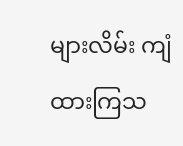များလိမ်း ကျံထားကြသ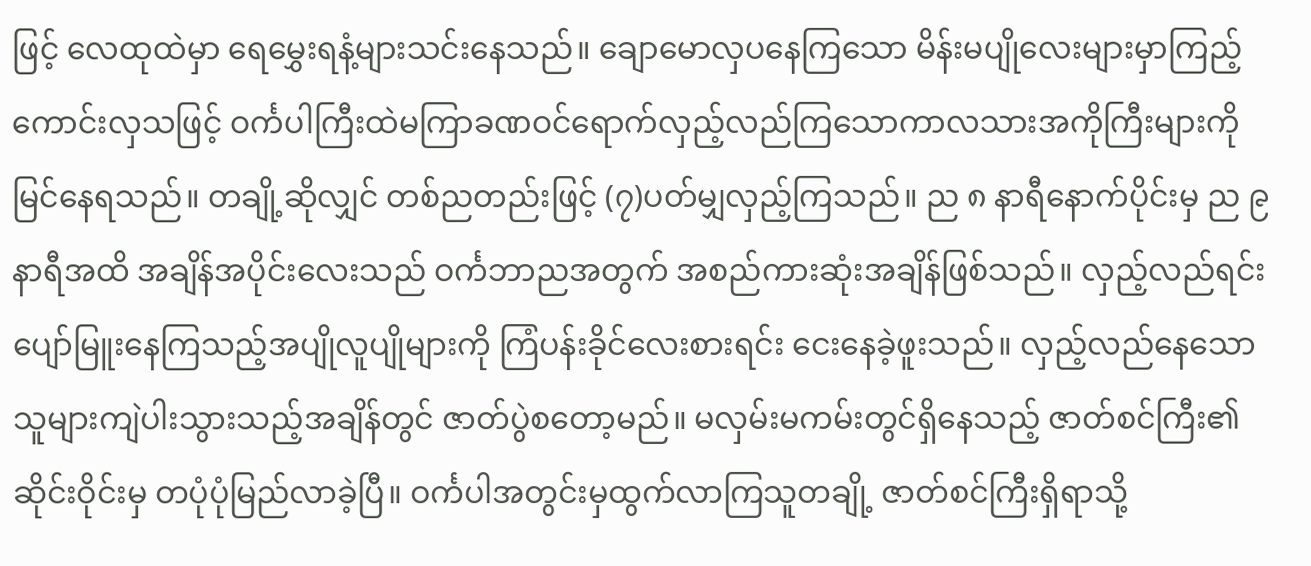ဖြင့် လေထုထဲမှာ ရေမွှေးရနံ့များသင်းနေသည်။ ချောမောလှပနေကြသော မိန်းမပျိုလေးများမှာကြည့်ကောင်းလှသဖြင့် ဝင်္ကပါကြီးထဲမကြာခဏဝင်ရောက်လှည့်လည်ကြသောကာလသားအကိုကြီးများကို မြင်နေရသည်။ တချို့ဆိုလျှင် တစ်ညတည်းဖြင့် (၇)ပတ်မျှလှည့်ကြသည်။ ည ၈ နာရီနောက်ပိုင်းမှ ည ၉ နာရီအထိ အချိန်အပိုင်းလေးသည် ဝင်္ကဘာညအတွက် အစည်ကားဆုံးအချိန်ဖြစ်သည်။ လှည့်လည်ရင်း ပျော်မြူးနေကြသည့်အပျိုလူပျိုများကို ကြံပန်းခိုင်လေးစားရင်း ငေးနေခဲ့ဖူးသည်။ လှည့်လည်နေသောသူများကျဲပါးသွားသည့်အချိန်တွင် ဇာတ်ပွဲစတော့မည်။ မလှမ်းမကမ်းတွင်ရှိနေသည့် ဇာတ်စင်ကြီး၏ဆိုင်းဝိုင်းမှ တပုံပုံမြည်လာခဲ့ပြီ။ ဝင်္ကပါအတွင်းမှထွက်လာကြသူတချို့ ဇာတ်စင်ကြီးရှိရာသို့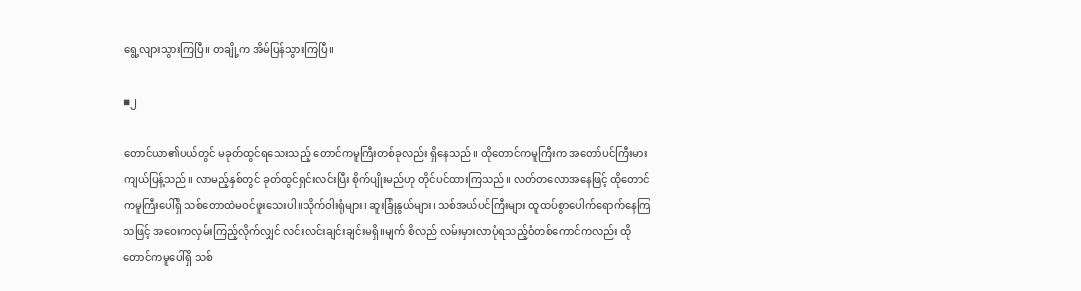ရွေ့လျားသွားကြပြီ။ တချို့က အိမ်ပြန်သွားကြပြီ။

◾၂

တောင်ယာ၏ပယ်တွင် မခုတ်ထွင်ရသေးသည့် တောင်ကမူကြီးတစ်ခုလည်း ရှိနေသည်။ ထိုတောင်ကမူကြီးက အတော်ပင်ကြီးမားကျယ်ပြန့်သည်။ လာမည့်နှစ်တွင် ခုတ်ထွင်ရှင်းလင်းပြီး စိုက်ပျိုးမည်ဟု တိုင်ပင်ထားကြသည်။ လတ်တလောအနေဖြင့် ထိုတောင်ကမူကြီးပေါ်ရှိ သစ်တောထဲမဝင်ဖူးသေးပါ။သိုက်ဝါးရုံများ၊ ဆူးခြုံနွယ်များ၊ သစ်အယ်ပင်ကြီးများ ထူထပ်စွာပေါက်ရောက်နေကြသဖြင့် အဝေးကလှမ်းကြည့်လိုက်လျှင် လင်းလင်းချင်းချင်းမရှိ။မျက် စိလည် လမ်းမှားလာပုံရသည့်ဝံတစ်ကောင်ကလည်း ထိုတောင်ကမူပေါ်ရှိ သစ်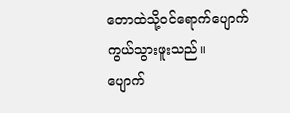တောထဲသို့ဝင်ရောက်ပျောက်ကွယ်သွားဖူးသည်။
ပျောက်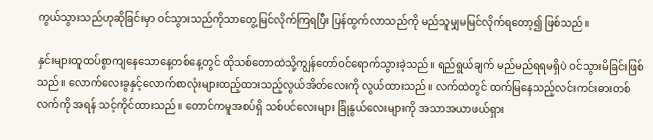ကွယ်သွားသည်ဟုဆိုခြင်းမှာ ဝင်သွားသည်ကိုသာတွေ့မြင်လိုက်ကြရပြီး ပြန်ထွက်လာသည်ကို မည်သူမျှမမြင်လိုက်ရတော့၍ ဖြစ်သည်။

နှင်းများထူထပ်စွာကျနေသောနေ့တစ်နေ့တွင် ထိုသစ်တောထဲသို့ကျွန်တော်ဝင်ရောက်သွားခဲ့သည်။ ရည်ရွယ်ချက် မည်မည်ရရမရှိပဲ ဝင်သွားမိခြင်းဖြစ် သည်။ လောက်လေးခွနှင့်လောက်စာလုံးများထည့်ထားသည့်လွယ်အိတ်လေးကို လွယ်ထားသည်။ လက်ထဲတွင် ထက်မြနေသည့်လင်းကင်းဓားတစ်လက်ကို အရန် သင့်ကိုင်ထားသည်။ တောင်ကမူအစပ်ရှိ သစ်ပင်လေးများ ခြုံနွယ်လေးများကို အသာအယာဖယ်ရှား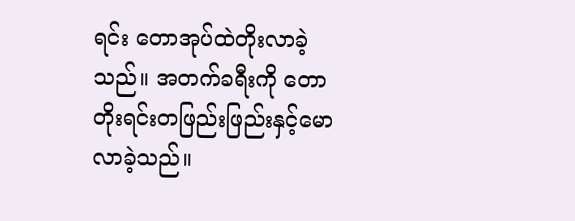ရင်း တောအုပ်ထဲတိုးလာခဲ့သည်။ အတက်ခရီးကို တောတိုးရင်းတဖြည်းဖြည်းနှင့်မောလာခဲ့သည်။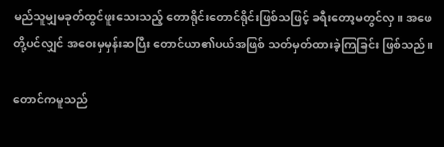မည်သူမျှမခုတ်ထွင်ဖူးသေးသည့် တောရိုင်းတောင်ရိုင်းဖြစ်သဖြင့် ခရီးတော့မတွင်လှ။ အဖေတို့ပင်လျှင် အဝေးမှမှန်းဆပြီး တောင်ယာ၏ပယ်အဖြစ် သတ်မှတ်ထားခဲ့ကြခြင်း ဖြစ်သည်။

တောင်ကမူသည်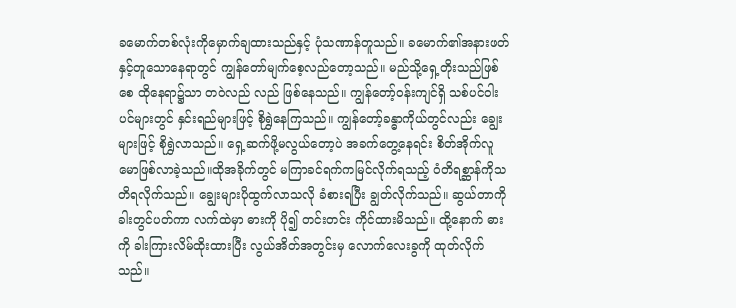ခမောက်တစ်လုံးကိုမှောက်ချထားသည်နှင့် ပုံသဏာန်တူသည်။ ခမောက်၏အနားဖတ်နှင့်တူသောနေရာတွင် ကျွန်တော်မျက်စေ့လည်တော့သည်။ မည်သို့ရှေ့တိုးသည်ဖြစ်စေ ထိုနေရာ၌သာ တဝဲလည် လည် ဖြစ်နေသည်။ ကျွန်တော့်ဝန်းကျင်ရှိ သစ်ပင်ဝါးပင်များတွင် နှင်းရည်များဖြင့် စိုရွှဲနေကြသည်။ ကျွန်တော့်ခန္ဓာကိုယ်တွင်လည်း ချွေးများဖြင့် စိုရွှဲလာသည်။ ရှေ့ဆက်ဖို့မလွယ်တော့ပဲ အခက်တွေ့နေရင်း စိတ်အိုက်လူမောဖြစ်လာခဲ့သည်။ထိုအခိုက်တွင် မကြာခင်ရက်ကမြင်လိုက်ရသည့် ဝံတိရစ္ဆာန်ကိုသတိရလိုက်သည်။ ချွေးများပိုထွက်လာသလို ခံစားရပြီး ချွတ်လိုက်သည်။ ဆွယ်တာကို ခါးတွင်ပတ်ကာ လက်ထဲမှာ ဓားကို ပို၍ တင်းတင်း ကိုင်ထားမိသည်။ ထို့နောက် ဓားကို ခါးကြားလိမ်ထိုးထားပြီး လွယ်အိတ်အတွင်းမှ လောက်လေးခွကို ထုတ်လိုက်သည်။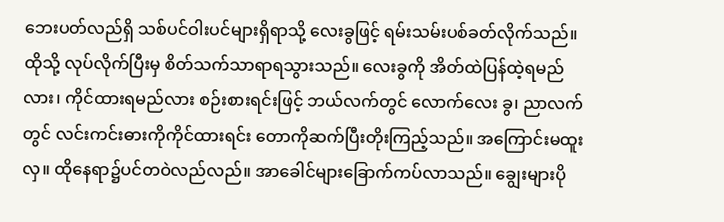ဘေးပတ်လည်ရှိ သစ်ပင်ဝါးပင်များရှိရာသို့ လေးခွဖြင့် ရမ်းသမ်းပစ်ခတ်လိုက်သည်။ ထိုသို့ လုပ်လိုက်ပြီးမှ စိတ်သက်သာရာရသွားသည်။ လေးခွကို အိတ်ထဲပြန်ထဲ့ရမည်လား၊ ကိုင်ထားရမည်လား စဉ်းစားရင်းဖြင့် ဘယ်လက်တွင် လောက်လေး ခွ၊ ညာလက်တွင် လင်းကင်းဓားကိုကိုင်ထားရင်း တောကိုဆက်ပြီးတိုးကြည့်သည်။ အကြောင်းမထူးလှ။ ထိုနေရာ၌ပင်တဝဲလည်လည်။ အာခေါင်များခြောက်ကပ်လာသည်။ ချွေးများပို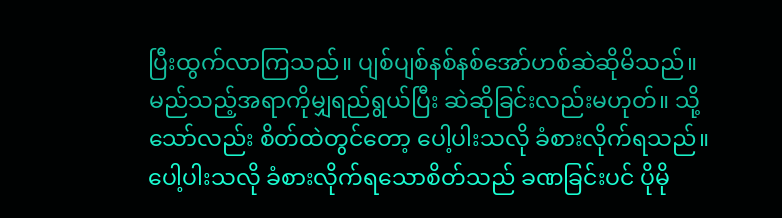ပြီးထွက်လာကြသည်။ ပျစ်ပျစ်နစ်နစ်အော်ဟစ်ဆဲဆိုမိသည်။ မည်သည့်အရာကိုမျှရည်ရွယ်ပြီး ဆဲဆိုခြင်းလည်းမဟုတ်။ သို့သော်လည်း စိတ်ထဲတွင်တော့ ပေါ့ပါးသလို ခံစားလိုက်ရသည်။ ပေါ့ပါးသလို ခံစားလိုက်ရသောစိတ်သည် ခဏခြင်းပင် ပိုမို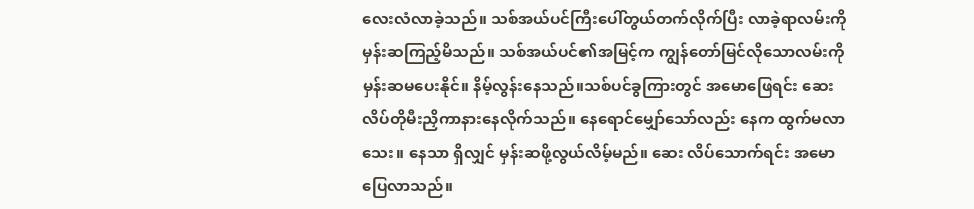လေးလံလာခဲ့သည်။ သစ်အယ်ပင်ကြီးပေါ်တွယ်တက်လိုက်ပြီး လာခဲ့ရာလမ်းကိုမှန်းဆကြည့်မိသည်။ သစ်အယ်ပင်၏အမြင့်က ကျွန်တော်မြင်လိုသောလမ်းကို မှန်းဆမပေးနိုင်။ နိမ့်လွန်းနေသည်။သစ်ပင်ခွကြားတွင် အမောဖြေရင်း ဆေးလိပ်တိုမီးညှိကာနားနေလိုက်သည်။ နေရောင်မျှော်သော်လည်း နေက ထွက်မလာသေး။ နေသာ ရှိလျှင် မှန်းဆဖို့လွယ်လိမ့်မည်။ ဆေး လိပ်သောက်ရင်း အမောပြေလာသည်။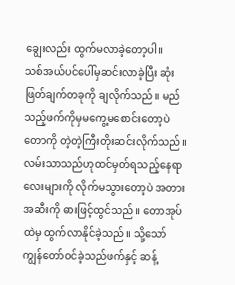ချွေးလည်း ထွက်မလာခဲ့တော့ပါ။
သစ်အယ်ပင်ပေါ်မှဆင်းလာခဲ့ပြီး ဆုံးဖြတ်ချက်တခုကို ချလိုက်သည်။ မည်သည့်ဖက်ကိုမှမကွေ့မစောင်းတော့ပဲ တောကို တဲ့တဲ့ကြီးတိုးဆင်းလိုက်သည်။လမ်းသာသည်ဟုထင်မှတ်ရသည့်နေရာလေးများကို လိုက်မသွားတော့ပဲ အတားအဆီးကို ဓားဖြင့်ထွင်သည်။ တောအုပ်ထဲမှ ထွက်လာနိုင်ခဲ့သည်။ သို့သော် ကျွန်တော်ဝင်ခဲ့သည်ဖက်နှင့် ဆန့်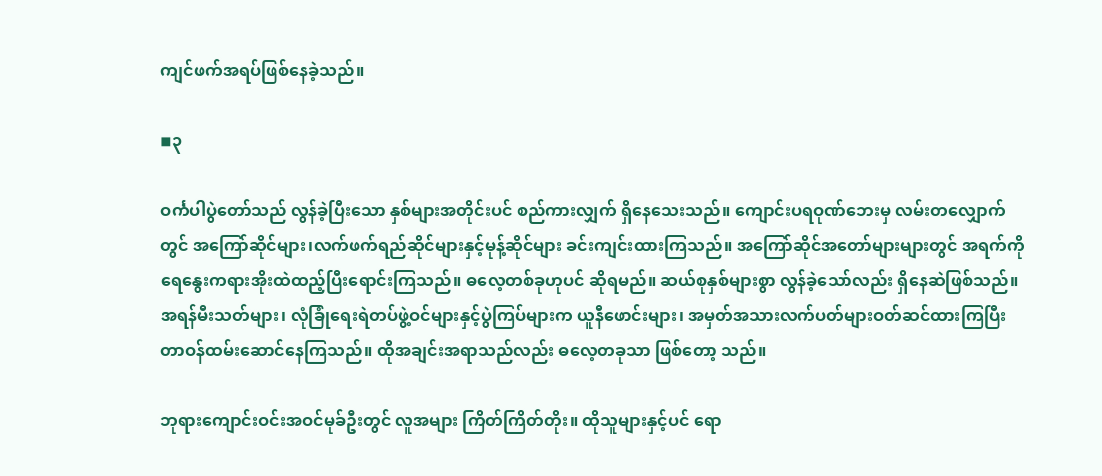ကျင်ဖက်အရပ်ဖြစ်နေခဲ့သည်။

◾၃

ဝင်္ကပါပွဲတော်သည် လွန်ခဲ့ပြီးသော နှစ်များအတိုင်းပင် စည်ကားလျှက် ရှိနေသေးသည်။ ကျောင်းပရဝုဏ်ဘေးမှ လမ်းတလျှောက်တွင် အကြော်ဆိုင်များ၊လက်ဖက်ရည်ဆိုင်များနှင့်မုန့်ဆိုင်များ ခင်းကျင်းထားကြသည်။ အကြော်ဆိုင်အတော်များများတွင် အရက်ကို ရေနွေးကရားအိုးထဲထည့်ပြီးရောင်းကြသည်။ ဓလေ့တစ်ခုဟုပင် ဆိုရမည်။ ဆယ်စုနှစ်များစွာ လွန်ခဲ့သော်လည်း ရှိနေဆဲဖြစ်သည်။
အရန်မီးသတ်များ၊ လုံခြုံရေးရဲတပ်ဖွဲ့ဝင်များနှင့်ပွဲကြပ်များက ယူနီဖောင်းများ၊ အမှတ်အသားလက်ပတ်များဝတ်ဆင်ထားကြပြီး တာဝန်ထမ်းဆောင်နေကြသည်။ ထိုအချင်းအရာသည်လည်း ဓလေ့တခုသာ ဖြစ်တော့ သည်။

ဘုရားကျောင်းဝင်းအဝင်မုခ်ဦးတွင် လူအများ ကြိတ်ကြိတ်တိုး။ ထိုသူများနှင့်ပင် ရော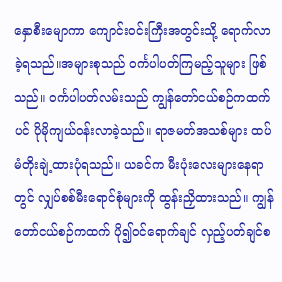နှောစီးမျောကာ ကျောင်းဝင်းကြီးအတွင်းသို့ ရောက်လာခဲ့ရသည်။အများစုသည် ဝင်္ကပါပတ်ကြမည့်သူများ ဖြစ်သည်။ ဝင်္ကပါပတ်လမ်းသည် ကျွန်တော်ငယ်စဉ်ကထက်ပင် ပိုမိုကျယ်ဝန်းလာခဲ့သည်။ ရာဇမတ်အသစ်များ ထပ်မံတိုးချဲ့ထားပုံရသည်။ ယခင်က မီးပုံးလေးများနေရာတွင် လျှပ်စစ်မီးရောင်စုံများကို ထွန်းညှိထားသည်။ ကျွန်တော်ငယ်စဉ်ကထက် ပို၍ဝင်ရောက်ချင် လှည့်ပတ်ချင်စ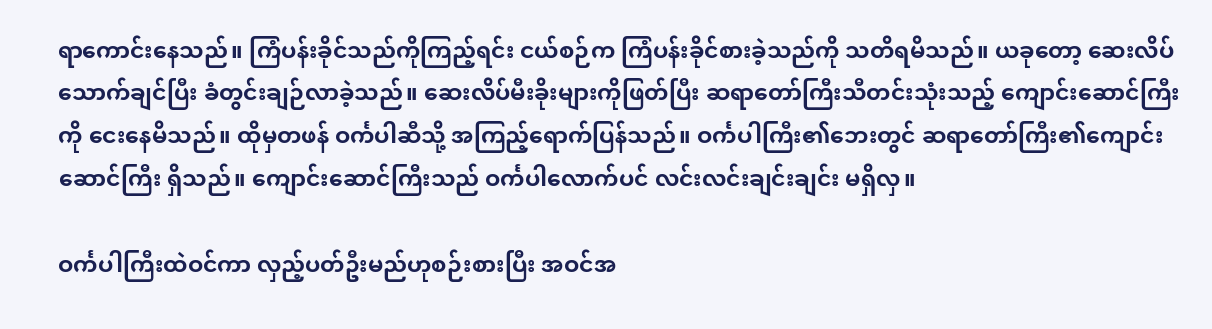ရာကောင်းနေသည်။ ကြံပန်းခိုင်သည်ကိုကြည့်ရင်း ငယ်စဉ်က ကြံပန်းခိုင်စားခဲ့သည်ကို သတိရမိသည်။ ယခုတော့ ဆေးလိပ်သောက်ချင်ပြီး ခံတွင်းချဉ်လာခဲ့သည်။ ဆေးလိပ်မီးခိုးများကိုဖြတ်ပြီး ဆရာတော်ကြီးသီတင်းသုံးသည့် ကျောင်းဆောင်ကြီးကို ငေးနေမိသည်။ ထိုမှတဖန် ဝင်္ကပါဆီသို့ အကြည့်ရောက်ပြန်သည်။ ဝင်္ကပါကြီး၏ဘေးတွင် ဆရာတော်ကြီး၏ကျောင်းဆောင်ကြီး ရှိသည်။ ကျောင်းဆောင်ကြီးသည် ဝင်္ကပါလောက်ပင် လင်းလင်းချင်းချင်း မရှိလှ။

ဝင်္ကပါကြီးထဲဝင်ကာ လှည့်ပတ်ဦးမည်ဟုစဉ်းစားပြီး အဝင်အ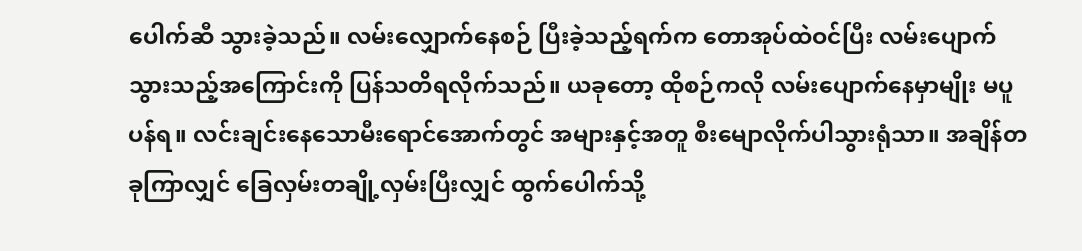ပေါက်ဆီ သွားခဲ့သည်။ လမ်းလျှောက်နေစဉ် ပြီးခဲ့သည့်ရက်က တောအုပ်ထဲဝင်ပြီး လမ်းပျောက်သွားသည့်အကြောင်းကို ပြန်သတိရလိုက်သည်။ ယခုတော့ ထိုစဉ်ကလို လမ်းပျောက်နေမှာမျိုး မပူပန်ရ။ လင်းချင်းနေသောမီးရောင်အောက်တွင် အများနှင့်အတူ စီးမျောလိုက်ပါသွားရုံသာ။ အချိန်တခုကြာလျှင် ခြေလှမ်းတချို့လှမ်းပြီးလျှင် ထွက်ပေါက်သို့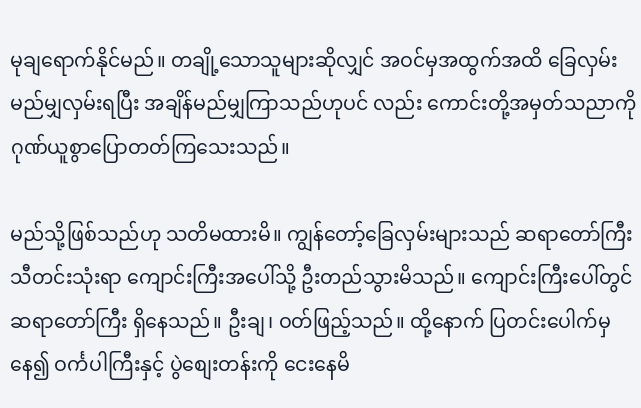မုချရောက်နိုင်မည်။ တချို့သောသူများဆိုလျှင် အဝင်မှအထွက်အထိ ခြေလှမ်းမည်မျှလှမ်းရပြီး အချိန်မည်မျှကြာသည်ဟုပင် လည်း ကောင်းတို့အမှတ်သညာကို ဂုဏ်ယူစွာပြောတတ်ကြသေးသည်။

မည်သို့ဖြစ်သည်ဟု သတိမထားမိ။ ကျွန်တော့်ခြေလှမ်းများသည် ဆရာတော်ကြီးသီတင်းသုံးရာ ကျောင်းကြီးအပေါ်သို့ ဦးတည်သွားမိသည်။ ကျောင်းကြီးပေါ်တွင် ဆရာတော်ကြီး ရှိနေသည်။ ဦးချ၊ ဝတ်ဖြည့်သည်။ ထို့နောက် ပြတင်းပေါက်မှနေ၍ ဝင်္ကပါကြီးနှင့် ပွဲစျေးတန်းကို ငေးနေမိ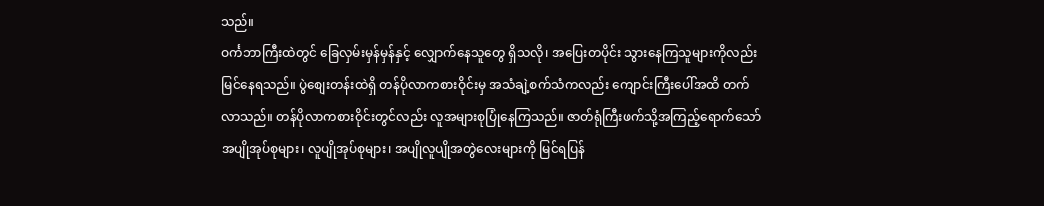သည်။
ဝင်္ကဘာကြီးထဲတွင် ခြေလှမ်းမှန်မှန်နှင့် လျှောက်နေသူတွေ ရှိသလို၊ အပြေးတပိုင်း သွားနေကြသူများကိုလည်း မြင်နေရသည်။ ပွဲစျေးတန်းထဲရှိ တန်ပိုလာကစားဝိုင်းမှ အသံချဲ့စက်သံကလည်း ကျောင်းကြီးပေါ်အထိ တက်လာသည်။ တန်ပိုလာကစားဝိုင်းတွင်လည်း လူအများစုပြုံနေကြသည်။ ဇာတ်ရုံကြီးဖက်သို့အကြည့်ရောက်သော် အပျိုအုပ်စုများ၊ လူပျိုအုပ်စုများ၊ အပျိုလူပျိုအတွဲလေးများကို မြင်ရပြန်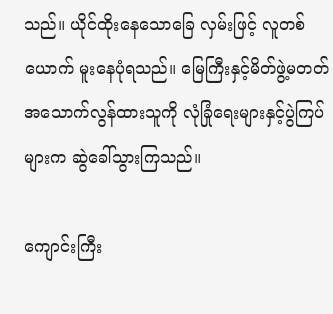သည်။ ယိုင်ထိုးနေသောခြေ လှမ်းဖြင့် လူတစ်ယောက် မူးနေပုံရသည်။ မြေကြီးနှင့်မိတ်ဖွဲ့မတတ် အသောက်လွန်ထားသူကို လုံခြုံရေးများနှင့်ပွဲကြပ်များက ဆွဲခေါ်သွားကြသည်။

ကျောင်းကြီး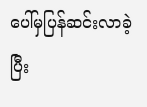ပေါ်မှပြန်ဆင်းလာခဲ့ပြီး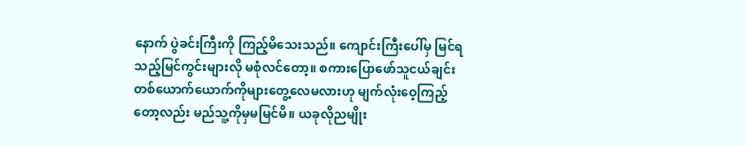နောက် ပွဲခင်းကြီးကို ကြည့်မိသေးသည်။ ကျောင်းကြီးပေါ်မှ မြင်ရသည့်မြင်ကွင်းများလို မစုံလင်တော့။ စကားပြောဖော်သူငယ်ချင်းတစ်ယောက်ယောက်ကိုများတွေ့လေမလားဟု မျက်လုံးဝေ့ကြည့်တော့လည်း မည်သူ့ကိုမှမမြင်မိ။ ယခုလိုညမျိုး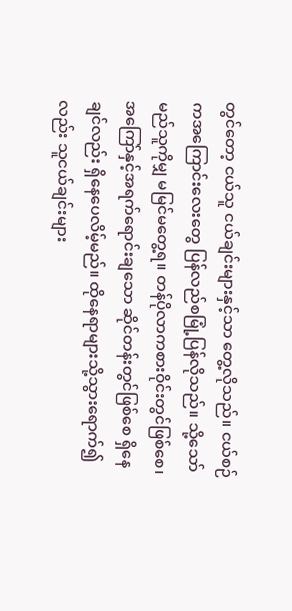တွင်တော့ ငယ်သူ ငယ်ချင်းများနှင့်သာ တွေ့လိုသည်။ ငယ်စဉ်ကအကြောင်းလေးတွေ ပြန်လည်စမြုံ့ပြန်လိုသည်။ သို့သော် မည်သူကိုမျှ မမြင်မတွေ့ရ။ တန်ပိုလာကစားဝိုင်းတွင်ဖြစ်စေ၊ အကြော်နှင့်အရက်ရောင်းချသော ဆိုင်တန်းတွင်ဖြစ်စေ ရှိနေချင်လည်း ရှိနေပေလိမ့်မည်။ ထိုနေရာများသို့သွားရောက်၍လည်း သူငယ်ချင်းများ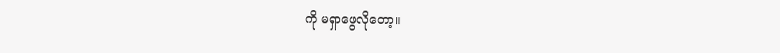ကို မရှာဖွေလိုတော့။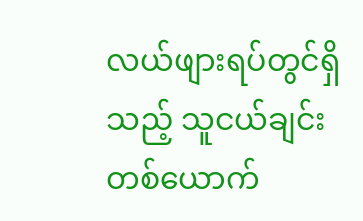လယ်ဖျားရပ်တွင်ရှိသည့် သူငယ်ချင်းတစ်ယောက်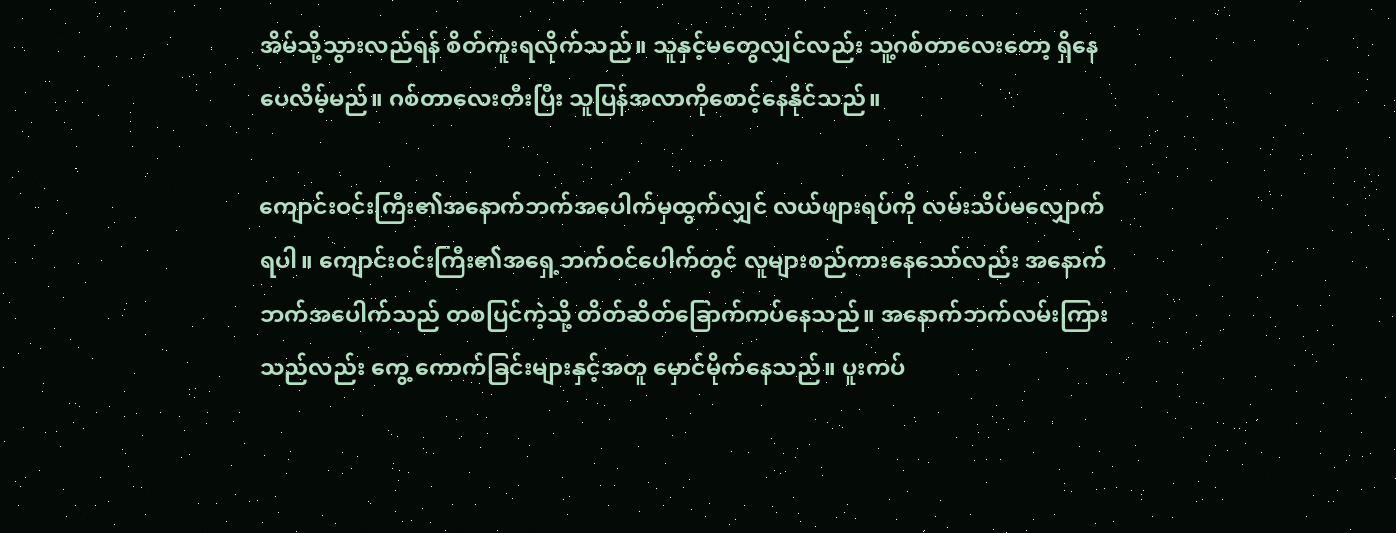အိမ်သို့သွားလည်ရန် စိတ်ကူးရလိုက်သည်။ သူနှင့်မတွေလျှင်လည်း သူ့ဂစ်တာလေးတော့ ရှိနေပေလိမ့်မည်။ ဂစ်တာလေးတီးပြီး သူပြန်အလာကိုစောင့်နေနိုင်သည်။

ကျောင်းဝင်းကြီး၏အနောက်ဘက်အပေါက်မှထွက်လျှင် လယ်ဖျားရပ်ကို လမ်းသိပ်မလျှောက်ရပါ။ ကျောင်းဝင်းကြီး၏အရှေ့ဘက်ဝင်ပေါက်တွင် လူများစည်ကားနေသော်လည်း အနောက်ဘက်အပေါက်သည် တစပြင်ကဲ့သို့ တိတ်ဆိတ်ခြောက်ကပ်နေသည်။ အနောက်ဘက်လမ်းကြားသည်လည်း ကွေ့ ကောက်ခြင်းများနှင့်အတူ မှောင်မိုက်နေသည်။ ပူးကပ်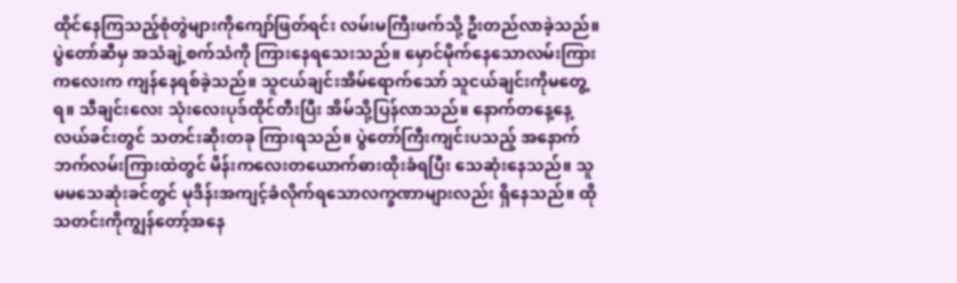ထိုင်နေကြသည့်စုံတွဲများကိုကျော်ဖြတ်ရင်း လမ်းမကြီးဖက်သို့ ဦးတည်လာခဲ့သည်။ ပွဲတော်ဆီမှ အသံချဲ့စက်သံကို ကြားနေရသေးသည်။ မှောင်မိုက်နေသောလမ်းကြားကလေးက ကျန်နေရစ်ခဲ့သည်။ သူငယ်ချင်းအိမ်ရောက်သော် သူငယ်ချင်းကိုမတွေ့ရ။ သီချင်းလေး သုံးလေးပုဒ်ထိုင်တီးပြီး အိမ်သို့ပြန်လာသည်။ နောက်တနေ့နေ့လယ်ခင်းတွင် သတင်းဆိုးတခု ကြားရသည်။ ပွဲတော်ကြီးကျင်းပသည့် အနောက်ဘက်လမ်းကြားထဲတွင် မိန်းကလေးတယောက်ဓားထိုးခံရပြီး သေဆုံးနေသည်။ သူမမသေဆုံးခင်တွင် မုဒိန်းအကျင့်ခံလိုက်ရသောလက္ခဏာများလည်း ရှိနေသည်။ ထိုသတင်းကိုကျွန်တော့်အနေ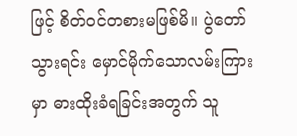ဖြင့် စိတ်ဝင်တစားမဖြစ်မိ။ ပွဲတော်သွားရင်း မှောင်မိုက်သောလမ်းကြားမှာ ဓားထိုးခံရခြင်းအတွက် သူ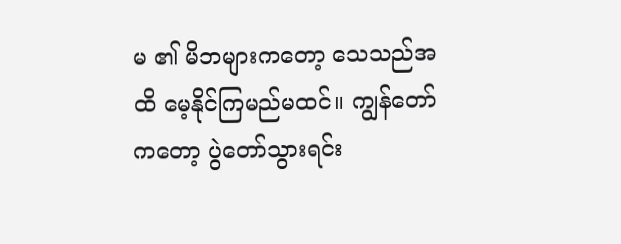မ ၏ မိဘများကတော့ သေသည်အထိ မေ့နိုင်ကြမည်မထင်။ ကျွန်တော်ကတော့ ပွဲတော်သွားရင်း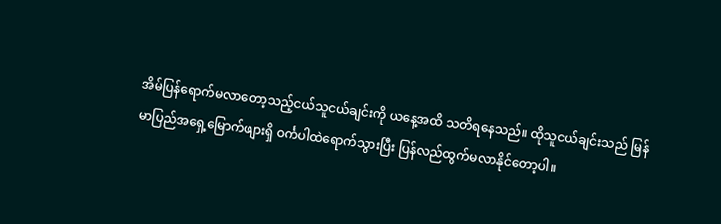အိမ်ပြန်ရောက်မလာတော့သည့်ငယ်သူငယ်ချင်းကို ယနေ့အထိ သတိရနေသည်။ ထိုသူငယ်ချင်းသည် မြန်မာပြည်အရှေ့မြောက်ဖျားရှိ ဝင်္ကပါထဲရောက်သွားပြီး ပြန်လည်ထွက်မလာနိုင်တော့ပါ။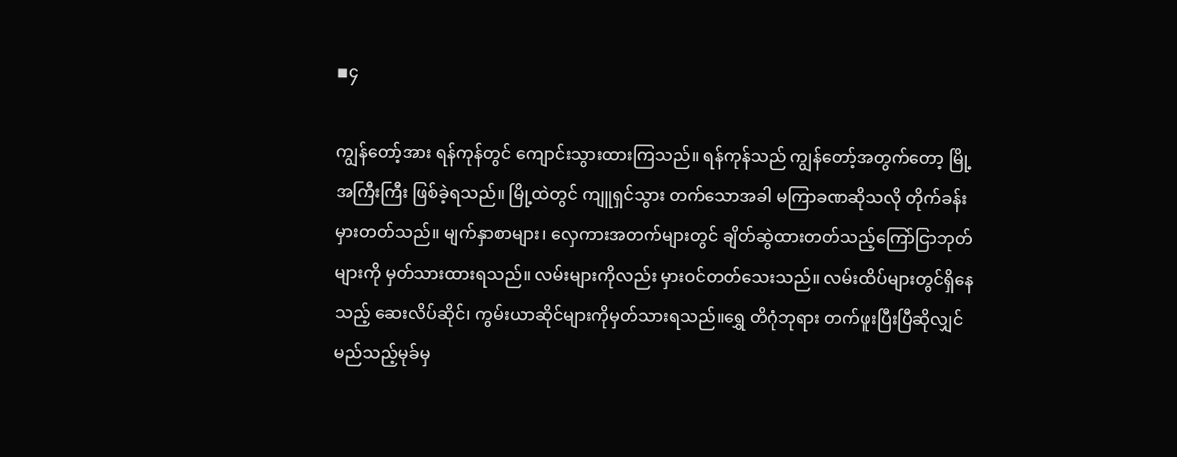◾၄

ကျွန်တော့်အား ရန်ကုန်တွင် ကျောင်းသွားထားကြသည်။ ရန်ကုန်သည် ကျွန်တော့်အတွက်တော့ မြို့အကြီးကြီး ဖြစ်ခဲ့ရသည်။ မြို့ထဲတွင် ကျူရှင်သွား တက်သောအခါ မကြာခဏဆိုသလို တိုက်ခန်းမှားတတ်သည်။ မျက်နှာစာများ၊ လှေကားအတက်များတွင် ချိတ်ဆွဲထားတတ်သည့်ကြော်ငြာဘုတ်များကို မှတ်သားထားရသည်။ လမ်းများကိုလည်း မှားဝင်တတ်သေးသည်။ လမ်းထိပ်များတွင်ရှိနေသည့် ဆေးလိပ်ဆိုင်၊ ကွမ်းယာဆိုင်များကိုမှတ်သားရသည်။ရွှေ တိဂုံဘုရား တက်ဖူးပြီးပြီဆိုလျှင် မည်သည့်မုခ်မှ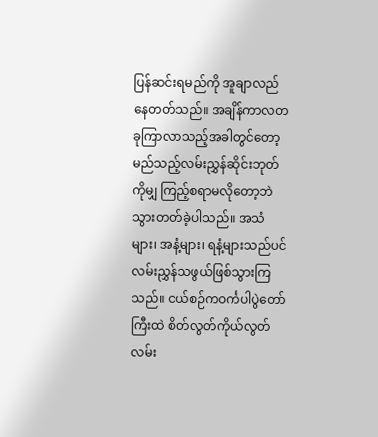ပြန်ဆင်းရမည်ကို အူချာလည်နေတတ်သည်။ အချိန်ကာလတခုကြာလာသည့်အခါတွင်တော့ မည်သည့်လမ်းညွှန်ဆိုင်းဘုတ်ကိုမျှ ကြည့်စရာမလိုတော့ဘဲ သွားတတ်ခဲ့ပါသည်။ အသံများ၊ အနံ့များ၊ ရနံ့များသည်ပင် လမ်းညွှန်သဖွယ်ဖြစ်သွားကြသည်။ ငယ်စဉ်ကဝင်္ကပါပွဲတော်ကြီးထဲ စိတ်လွတ်ကိုယ်လွတ်လမ်း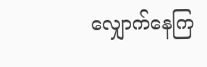လျှောက်နေကြ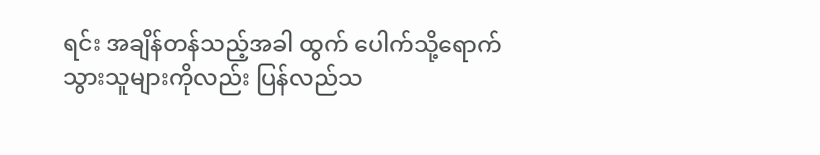ရင်း အချိန်တန်သည့်အခါ ထွက် ပေါက်သို့ရောက်သွားသူများကိုလည်း ပြန်လည်သ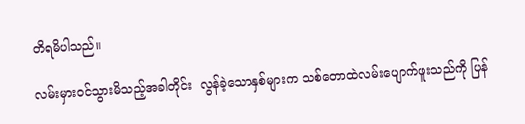တိရမိပါသည်။

လမ်းမှားဝင်သွားမိသည့်အခါတိုင်း  လွန်ခဲ့သောနှစ်များက သစ်တောထဲလမ်းပျောက်ဖူးသည်ကို ပြန်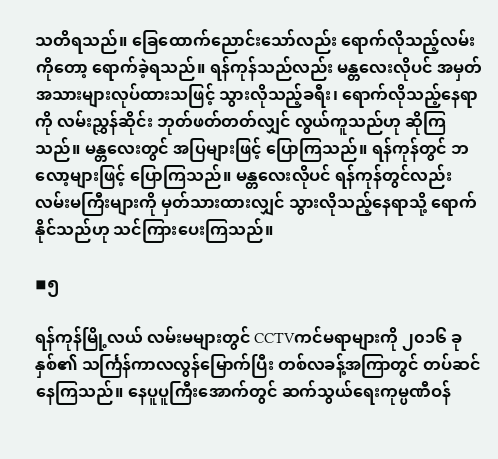သတိရသည်။ ခြေထောက်ညောင်းသော်လည်း ရောက်လိုသည့်လမ်းကိုတော့ ရောက်ခဲ့ရသည်။ ရန်ကုန်သည်လည်း မန္တလေးလိုပင် အမှတ်အသားများလုပ်ထားသဖြင့် သွားလိုသည့်ခရီး၊ ရောက်လိုသည့်နေရာကို လမ်းညွှန်ဆိုင်း ဘုတ်ဖတ်တတ်လျှင် လွယ်ကူသည်ဟု ဆိုကြသည်။ မန္တလေးတွင် အပြများဖြင့် ပြောကြသည်။ ရန်ကုန်တွင် ဘလော့များဖြင့် ပြောကြသည်။ မန္တလေးလိုပင် ရန်ကုန်တွင်လည်း လမ်းမကြီးများကို မှတ်သားထားလျှင် သွားလိုသည့်နေရာသို့ ရောက်နိုင်သည်ဟု သင်ကြားပေးကြသည်။

◾၅

ရန်ကုန်မြို့လယ် လမ်းမများတွင် CCTVကင်မရာများကို ၂၀၁၆ ခုနှစ်၏ သင်္ကြန်ကာလလွန်မြောက်ပြီး တစ်လခန့်အကြာတွင် တပ်ဆင်နေကြသည်။ နေပူပူကြီးအောက်တွင် ဆက်သွယ်ရေးကုမ္ပဏီဝန်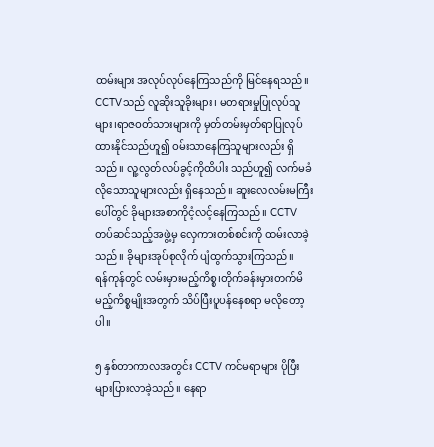ထမ်းများ အလုပ်လုပ်နေကြသည်ကို မြင်နေရသည်။ CCTVသည် လူဆိုးသူခိုးများ၊ မတရားမှုပြုလုပ်သူများ၊ရာဇဝတ်သားများကို မှတ်တမ်းမှတ်ရာပြုလုပ်ထားနိုင်သည်ဟူ၍ ဝမ်းသာနေကြသူများလည်း ရှိသည်။ လူ့လွတ်လပ်ခွင့်ကိုထိပါး သည်ဟူ၍ လက်မခံလိုသောသူများလည်း ရှိနေသည်။ ဆူးလေလမ်းမကြီးပေါ်တွင် ခိုများအစာကိုငံ့လင့်နေကြသည်။ CCTV တပ်ဆင်သည့်အဖွဲ့မှ လှေကားတစ်စင်းကို ထမ်းလာခဲ့သည်။ ခိုများအုပ်စုလိုက် ပျံထွက်သွားကြသည်။
ရန်ကုန်တွင် လမ်းမှားမည့်ကိစ္စ၊တိုက်ခန်းမှားတက်မိမည့်ကိစ္စမျိုးအတွက် သိပ်ပြီးပူပန်နေစရာ မလိုတော့ပါ။

၅ နှစ်တာကာလအတွင်း CCTV ကင်မရာများ ပိုပြီးများပြားလာခဲ့သည်။ နေရာ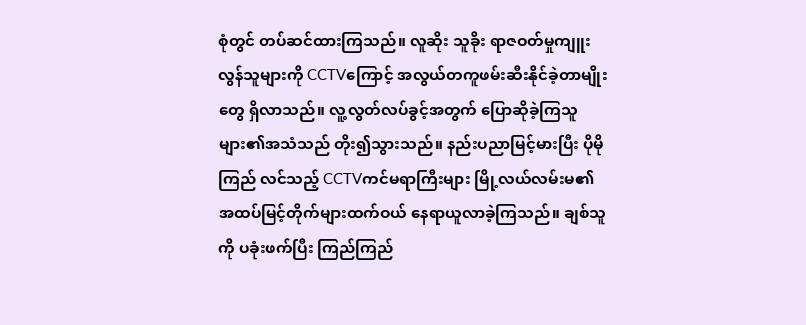စုံတွင် တပ်ဆင်ထားကြသည်။ လူဆိုး သူခိုး ရာဇဝတ်မှုကျူးလွန်သူများကို CCTVကြောင့် အလွယ်တကူဖမ်းဆီးနိုင်ခဲ့တာမျိုးတွေ ရှိလာသည်။ လူ့လွတ်လပ်ခွင့်အတွက် ပြောဆိုခဲ့ကြသူများ၏အသံသည် တိုး၍သွားသည်။ နည်းပညာမြင့်မားပြီး ပိုမိုကြည် လင်သည့် CCTVကင်မရာကြီးများ မြို့လယ်လမ်းမ၏ အထပ်မြင့်တိုက်များထက်ဝယ် နေရာယူလာခဲ့ကြသည်။ ချစ်သူကို ပခုံးဖက်ပြီး ကြည်ကြည်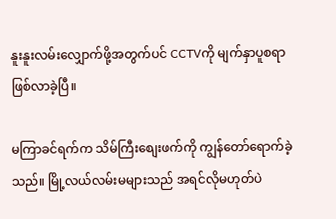နူးနူးလမ်းလျှောက်ဖို့အတွက်ပင် CCTVကို မျက်နှာပူစရာ ဖြစ်လာခဲ့ပြီ။

မကြာခင်ရက်က သိမ်ကြီးစျေးဖက်ကို ကျွန်တော်ရောက်ခဲ့သည်။ မြို့လယ်လမ်းမများသည် အရင်လိုမဟုတ်ပဲ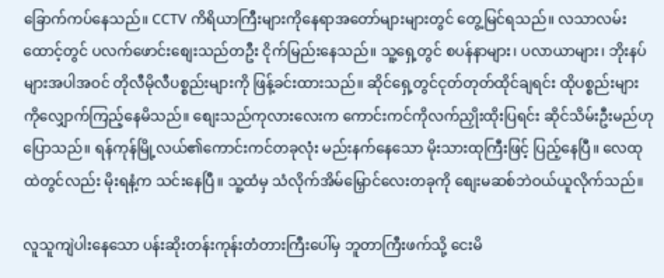ခြောက်ကပ်နေသည်။ CCTV ကိရိယာကြီးများကိုနေရာအတော်များများတွင် တွေ့မြင်ရသည်။ လသာလမ်း ထောင့်တွင် ပလက်ဖောင်းစျေးသည်တဦး ငိုက်မြည်းနေသည်။ သူ့ရှေ့တွင် စပန်နာများ၊ ပလာယာများ၊ ဘိုးနပ်များအပါအဝင် တိုလီမိုလီပစ္စည်းများကို ဖြန့်ခင်းထားသည်။ ဆိုင်ရှေ့တွင်ငုတ်တုတ်ထိုင်ချရင်း ထိုပစ္စည်းများကိုလျှောက်ကြည့်နေမိသည်။ စျေးသည်ကုလားလေးက ကောင်းကင်ကိုလက်ညှိုးထိုးပြရင်း ဆိုင်သိမ်းဦးမည်ဟု ပြောသည်။ ရန်ကုန်မြို့လယ်၏ကောင်းကင်တခုလုံး မည်းနက်နေသော မိုးသားထုကြီးဖြင့် ပြည့်နေပြီ။ လေထုထဲတွင်လည်း မိုးရနံ့က သင်းနေပြီ။ သူ့ထံမှ သံလိုက်အိမ်မြှောင်လေးတခုကို စျေးမဆစ်ဘဲဝယ်ယူလိုက်သည်။

လူသူကျဲပါးနေသော ပန်းဆိုးတန်းကုန်းတံတားကြီးပေါ်မှ ဘူတာကြီးဖက်သို့ ငေးမိ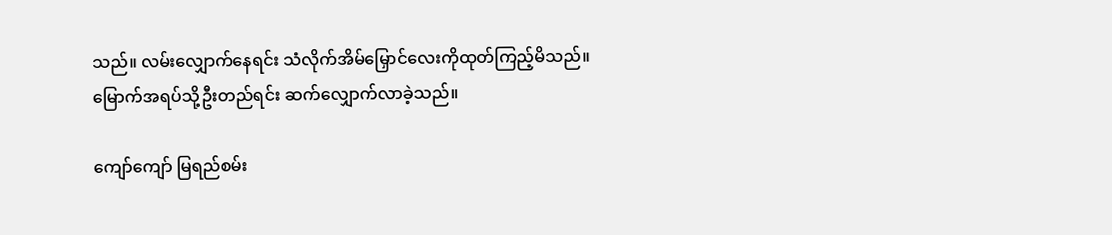သည်။ လမ်းလျှောက်နေရင်း သံလိုက်အိမ်မြှောင်လေးကိုထုတ်ကြည့်မိသည်။ မြောက်အရပ်သို့ဦးတည်ရင်း ဆက်လျှောက်လာခဲ့သည်။

ကျော်ကျော် မြရည်စမ်း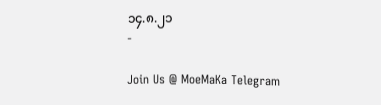၁၄.၈.၂၁
-

Join Us @ MoeMaKa Telegram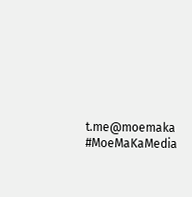t.me@moemaka
#MoeMaKaMedia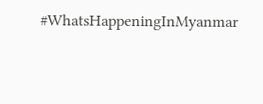#WhatsHappeningInMyanmar